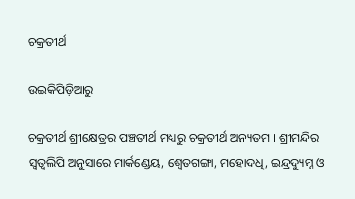ଚକ୍ରତୀର୍ଥ

ଉଇକିପିଡ଼ିଆ‌ରୁ

ଚକ୍ରତୀର୍ଥ ଶ୍ରୀକ୍ଷେତ୍ରର ପଞ୍ଚତୀର୍ଥ ମଧ୍ୟରୁ ଚକ୍ରତୀର୍ଥ ଅନ୍ୟତମ । ଶ୍ରୀମନ୍ଦିର ସ୍ୱତ୍ୱଲିପି ଅନୁସାରେ ମାର୍କଣ୍ଡେୟ, ଶ୍ୱେତଗଙ୍ଗା, ମହୋଦଧି, ଇନ୍ଦ୍ରଦ୍ୟୁମ୍ନ ଓ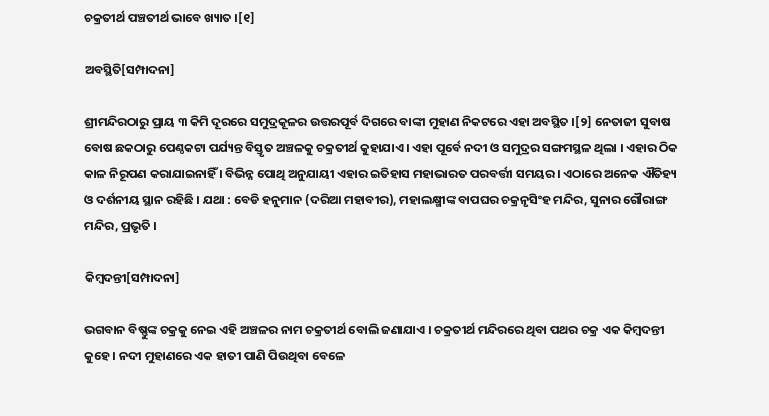ଚକ୍ରତୀର୍ଥ ପଞ୍ଚତୀର୍ଥ ଭାବେ ଖ୍ୟାତ ।[୧]

ଅବସ୍ଥିତି[ସମ୍ପାଦନା]

ଶ୍ରୀମନ୍ଦିରଠାରୁ ପ୍ରାୟ ୩ କିମି ଦୂରରେ ସମୁଦ୍ରକୂଳର ଉତ୍ତରପୂର୍ବ ଦିଗରେ ବାଙ୍କୀ ମୁହାଣ ନିକଟରେ ଏହା ଅବସ୍ଥିତ ।[୨] ନେତାଜୀ ସୁବାଷ ବୋଷ ଛକଠାରୁ ପେଣ୍ଠକଟା ପର୍ଯ୍ୟନ୍ତ ବିସ୍ତୃତ ଅଞ୍ଚଳକୁ ଚକ୍ରତୀର୍ଥ କୁହାଯାଏ । ଏହା ପୂର୍ବେ ନଦୀ ଓ ସମୁଦ୍ରର ସଙ୍ଗମସ୍ଥଳ ଥିଲା । ଏହାର ଠିକ କାଳ ନିରୂପଣ କରାଯାଇନାହିଁ । ବିଭିନ୍ନ ପୋଥି ଅନୁଯାୟୀ ଏହାର ଇତିହାସ ମହାଭାରତ ପରବର୍ତ୍ତୀ ସମୟର । ଏଠାରେ ଅନେକ ଐତିହ୍ୟ ଓ ଦର୍ଶନୀୟ ସ୍ଥାନ ରହିଛି । ଯଥା : ବେଡି ହନୁମାନ (ଦରିଆ ମହାବୀର), ମହାଲକ୍ଷ୍ମୀଙ୍କ ବାପଘର ଚକ୍ରନୃସିଂହ ମନ୍ଦିର, ସୁନାର ଗୌରାଙ୍ଗ ମନ୍ଦିର, ପ୍ରଭୃତି ।

କିମ୍ବଦନ୍ତୀ[ସମ୍ପାଦନା]

ଭଗବାନ ବିଷ୍ଣୁଙ୍କ ଚକ୍ରକୁ ନେଇ ଏହି ଅଞ୍ଚଳର ନାମ ଚକ୍ରତୀର୍ଥ ବୋଲି ଜଣାଯାଏ । ଚକ୍ରତୀର୍ଥ ମନ୍ଦିରରେ ଥିବା ପଥର ଚକ୍ର ଏକ କିମ୍ବଦନ୍ତୀ କୁହେ । ନଦୀ ମୁହାଣରେ ଏକ ହାତୀ ପାଣି ପିଉଥିବା ବେଳେ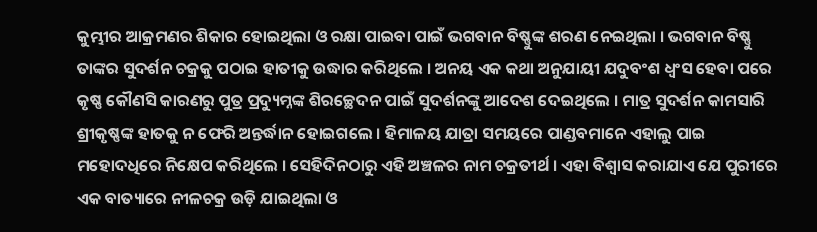କୁମ୍ଭୀର ଆକ୍ରମଣର ଶିକାର ହୋଇଥିଲା ଓ ରକ୍ଷା ପାଇବା ପାଇଁ ଭଗବାନ ବିଷ୍ଣୁଙ୍କ ଶରଣ ନେଇଥିଲା । ଭଗବାନ ବିଷ୍ଣୁ ତାଙ୍କର ସୁଦର୍ଶନ ଚକ୍ରକୁ ପଠାଇ ହାତୀକୁ ଉଦ୍ଧାର କରିଥିଲେ । ଅନୟ ଏକ କଥା ଅନୁଯାୟୀ ଯଦୁବଂଶ ଧ୍ୱଂସ ହେବା ପରେ କୃଷ୍ଣ କୌଣସି କାରଣରୁ ପୁତ୍ର ପ୍ରଦ୍ୟୁମ୍ନଙ୍କ ଶିରଚ୍ଛେଦନ ପାଇଁ ସୁଦର୍ଶନଙ୍କୁ ଆଦେଶ ଦେଇଥିଲେ । ମାତ୍ର ସୁଦର୍ଶନ କାମସାରି ଶ୍ରୀକୃଷ୍ଣଙ୍କ ହାତକୁ ନ ଫେରି ଅନ୍ତର୍ଦ୍ଧାନ ହୋଇଗଲେ । ହିମାଳୟ ଯାତ୍ରା ସମୟରେ ପାଣ୍ଡବମାନେ ଏହାଲୁ ପାଇ ମହୋଦଧିରେ ନିକ୍ଷେପ କରିଥିଲେ । ସେହିଦିନଠାରୁ ଏହି ଅଞ୍ଚଳର ନାମ ଚକ୍ରତୀର୍ଥ । ଏହା ବିଶ୍ୱାସ କରାଯାଏ ଯେ ପୁରୀରେ ଏକ ବାତ୍ୟାରେ ନୀଳଚକ୍ର ଉଡ଼ି ଯାଇଥିଲା ଓ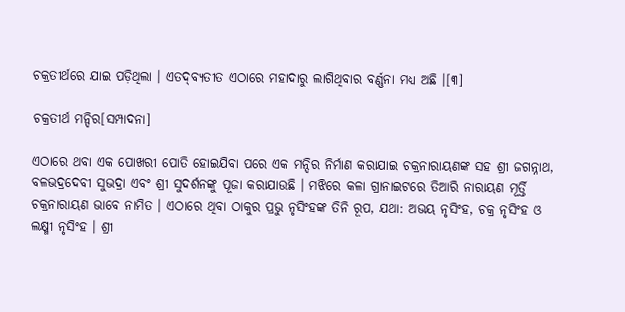ଚକ୍ରତୀର୍ଥରେ ଯାଇ ପଡ଼ିଥିଲା । ଏତଦ୍‌ବ୍ୟତୀତ ଏଠାରେ ମହାଦାରୁ ଲାଗିଥିବାର ବର୍ଣ୍ଣନା ମଧ୍ୟ ଅଛି ।[୩]

ଚକ୍ରତୀର୍ଥ ମନ୍ଦିର[ସମ୍ପାଦନା]

ଏଠାରେ ଥବା ଏକ ପୋଖରୀ ପୋତି ହୋଇଯିବା ପରେ ଏକ ମନ୍ଦିର ନିର୍ମାଣ କରାଯାଇ ଚକ୍ରନାରାୟଣଙ୍କ ସହ ଶ୍ରୀ ଜଗନ୍ନାଥ, ବଳଭଦ୍ରଦେବୀ ସୁଭଦ୍ରା ଏବଂ ଶ୍ରୀ ସୁଦର୍ଶନଙ୍କୁ ପୂଜା କରାଯାଉଛି । ମଝିରେ କଳା ଗ୍ରାନାଇଟରେ ତିଆରି ନାରାୟଣ ମୂର୍ତ୍ତି ଚକ୍ରନାରାୟଣ ଭାବେ ନାମିତ । ଏଠାରେ ଥିବା ଠାକୁର ପ୍ରଭୁ ନୃସିଂହଙ୍କ ତିନି ରୂପ, ଯଥା: ଅଭୟ ନୃସିଂହ, ଚକ୍ର ନୃସିଂହ ଓ ଲକ୍ଷ୍ମୀ ନୃସିଂହ । ଶ୍ରୀ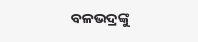ବଳଭଦ୍ରଙ୍କୁ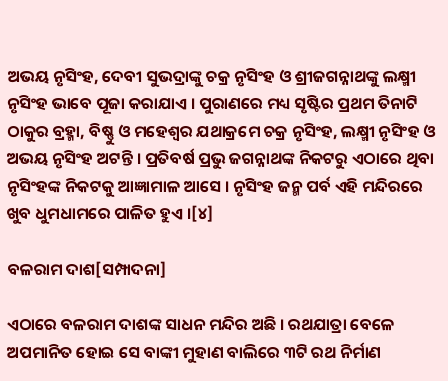ଅଭୟ ନୃସିଂହ, ଦେବୀ ସୁଭଦ୍ରାଙ୍କୁ ଚକ୍ର ନୃସିଂହ ଓ ଶ୍ରୀଜଗନ୍ନାଥଙ୍କୁ ଲକ୍ଷ୍ମୀ ନୃସିଂହ ଭାବେ ପୂଜା କରାଯାଏ । ପୁରାଣରେ ମଧ୍ୟ ସୃଷ୍ଟିର ପ୍ରଥମ ତିନାଟି ଠାକୁର ବ୍ରହ୍ମା, ବିଷ୍ଣୁ ଓ ମହେଶ୍ୱର ଯଥାକ୍ରମେ ଚକ୍ର ନୃସିଂହ, ଲକ୍ଷ୍ମୀ ନୃସିଂହ ଓ ଅଭୟ ନୃସିଂହ ଅଟନ୍ତି । ପ୍ରତିବର୍ଷ ପ୍ରଭୁ ଜଗନ୍ନାଥଙ୍କ ନିକଟରୁ ଏଠାରେ ଥିବା ନୃସିଂହଙ୍କ ନିକଟକୁ ଆଜ୍ଞାମାଳ ଆସେ । ନୃସିଂହ ଜନ୍ମ ପର୍ବ ଏହି ମନ୍ଦିରରେ ଖୁବ ଧୁମଧାମରେ ପାଳିତ ହୁଏ ।[୪]

ବଳରାମ ଦାଶ[ସମ୍ପାଦନା]

ଏଠାରେ ବଳରାମ ଦାଶଙ୍କ ସାଧନ ମନ୍ଦିର ଅଛି । ରଥଯାତ୍ରା ବେଳେ ଅପମାନିତ ହୋଇ ସେ ବାଙ୍କୀ ମୁହାଣ ବାଲିରେ ୩ଟି ରଥ ନିର୍ମାଣ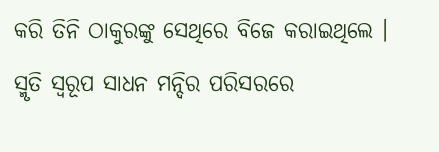କରି ତିନି ଠାକୁରଙ୍କୁ ସେଥିରେ ବିଜେ କରାଇଥିଲେ । ସ୍ମୃତି ସ୍ୱରୂପ ସାଧନ ମନ୍ଦିର ପରିସରରେ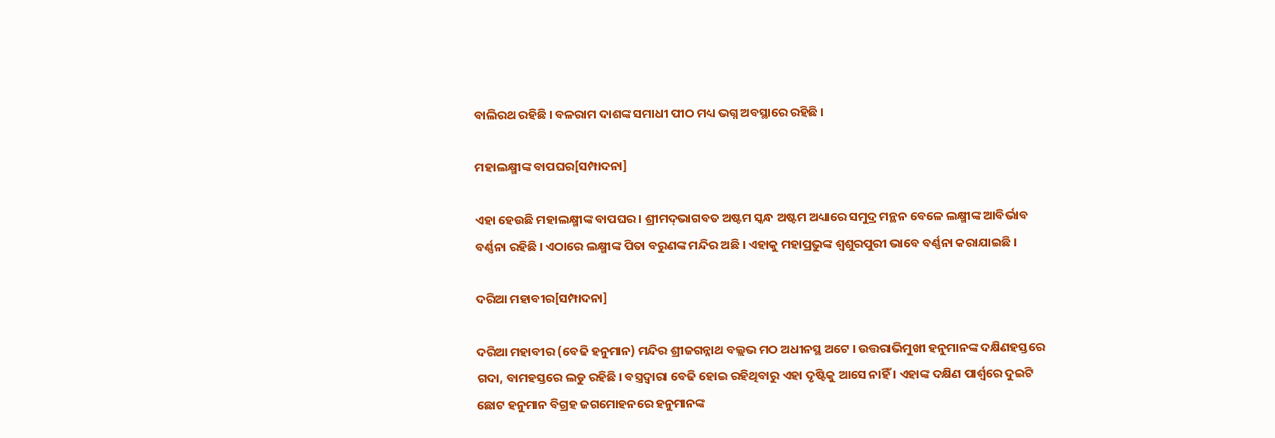ବାଲିରଥ ରହିଛି । ବଳରାମ ଦାଶଙ୍କ ସମାଧୀ ପୀଠ ମଧ୍ୟ ଭଗ୍ନ ଅବସ୍ଥାରେ ରହିଛି ।

ମହାଲକ୍ଷ୍ମୀଙ୍କ ବାପଘର[ସମ୍ପାଦନା]

ଏହା ହେଉଛି ମହାଲକ୍ଷ୍ମୀଙ୍କ ବାପଘର । ଶ୍ରୀମଦ୍‌ଭାଗବତ ଅଷ୍ଟମ ସ୍କନ୍ଧ ଅଷ୍ଟମ ଅଧ୍ୟାରେ ସମୁଦ୍ର ମନ୍ଥନ ବେଳେ ଲକ୍ଷ୍ମୀଙ୍କ ଆବିର୍ଭାବ ବର୍ଣ୍ଣନା ରହିଛି । ଏଠାରେ ଲକ୍ଷ୍ମୀଙ୍କ ପିତା ବରୁଣଙ୍କ ମନ୍ଦିର ଅଛି । ଏହାକୁ ମହାପ୍ରଭୁଙ୍କ ଶ୍ୱଶୁରପୁରୀ ଭାବେ ବର୍ଣ୍ଣନା କରାଯାଇଛି ।

ଦରିଆ ମହାବୀର[ସମ୍ପାଦନା]

ଦରିଆ ମହାବୀର (ବେଢି ହନୁମାନ) ମନ୍ଦିର ଶ୍ରୀଜଗନ୍ନାଥ ବଲ୍ଲଭ ମଠ ଅଧୀନସ୍ଥ ଅଟେ । ଉତ୍ତରାଭିମୁଖୀ ହନୁମାନଙ୍କ ଦକ୍ଷିଣହସ୍ତରେ ଗଦା, ବାମହସ୍ତରେ ଲଡୁ ରହିଛି । ବସ୍ତ୍ରଦ୍ୱାରା ବେଢି ହୋଇ ରହିଥିବାରୁ ଏହା ଦୃଷ୍ଟିକୁ ଆସେ ନାହିଁ । ଏହାଙ୍କ ଦକ୍ଷିଣ ପାର୍ଶ୍ୱରେ ଦୁଇଟି ଛୋଟ ହନୁମାନ ବିଗ୍ରହ ଜଗମୋହନରେ ହନୁମାନଙ୍କ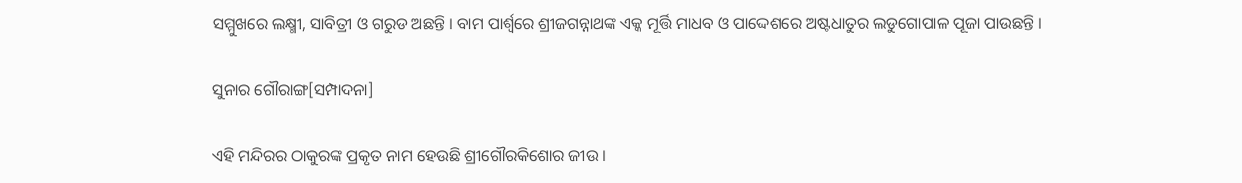ସମ୍ମୁଖରେ ଲକ୍ଷ୍ମୀ, ସାବିତ୍ରୀ ଓ ଗରୁଡ ଅଛନ୍ତି । ବାମ ପାର୍ଶ୍ୱରେ ଶ୍ରୀଜଗନ୍ନାଥଙ୍କ ଏକ୍କ ମୂର୍ତ୍ତି ମାଧବ ଓ ପାଦ୍ଦେଶରେ ଅଷ୍ଟଧାତୁର ଲଡୁଗୋପାଳ ପୂଜା ପାଉଛନ୍ତି ।

ସୁନାର ଗୌରାଙ୍ଗ[ସମ୍ପାଦନା]

ଏହି ମନ୍ଦିରର ଠାକୁରଙ୍କ ପ୍ରକୃତ ନାମ ହେଉଛି ଶ୍ରୀଗୌରକିଶୋର ଜୀଉ ।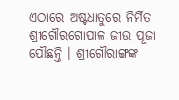ଏଠାରେ ଅଷ୍ଟଧାତୁରେ ନିର୍ମିତ ଶ୍ରୀଗୌରଗୋପାଳ ଜୀଉ ପୂଜା ପୌଛନ୍ତି । ଶ୍ରୀଗୌରାଙ୍ଗଙ୍କ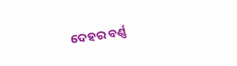ଦେହର ବର୍ଣ୍ଣ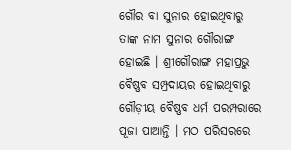ଗୌର ବା ସୁନାର ହୋଇଥିବାରୁ ତାଙ୍କ ନାମ ସୁନାର ଗୌରାଙ୍ଗ ହୋଇଛି । ଶ୍ରୀଗୌରାଙ୍ଗ ମହାପ୍ରଭୁ ବୈଷ୍ଣବ ସମ୍ପ୍ରଦାୟର ହୋଇଥିବାରୁ ଗୌଡ଼ୀୟ ବୈଷ୍ଣବ ଧର୍ମ ପରମ୍ପରାରେ ପୂଜା ପାଆନ୍ତି । ମଠ ପରିସରରେ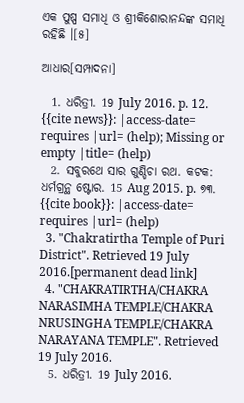ଏକ ପୁଷ୍ପ ସମାଧି ଓ ଶ୍ରୀକିଶୋରାନନ୍ଦଙ୍କ ସମାଧି ରହିଛି ।[୫]

ଆଧାର[ସମ୍ପାଦନା]

  1. ଧରିତ୍ରୀ. 19 July 2016. p. 12. {{cite news}}: |access-date= requires |url= (help); Missing or empty |title= (help)
  2. ସବୁରଥେ ସାର ଗୁଣ୍ଡିଚା ରଥ. କଟକ: ଧର୍ମଗ୍ରନ୍ଥ ଷ୍ଟୋର. 15 Aug 2015. p. ୭୩. {{cite book}}: |access-date= requires |url= (help)
  3. "Chakratirtha Temple of Puri District". Retrieved 19 July 2016.[permanent dead link]
  4. "CHAKRATIRTHA/CHAKRA NARASIMHA TEMPLE/CHAKRA NRUSINGHA TEMPLE/CHAKRA NARAYANA TEMPLE". Retrieved 19 July 2016.
  5. ଧରିତ୍ରୀ. 19 July 2016.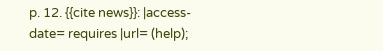p. 12. {{cite news}}: |access-date= requires |url= (help);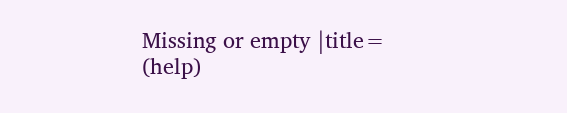Missing or empty |title= (help)